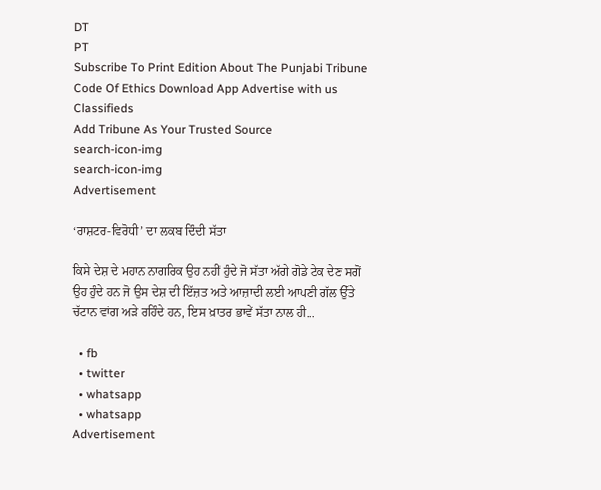DT
PT
Subscribe To Print Edition About The Punjabi Tribune Code Of Ethics Download App Advertise with us Classifieds
Add Tribune As Your Trusted Source
search-icon-img
search-icon-img
Advertisement

‘ਰਾਸ਼ਟਰ-ਵਿਰੋਧੀ’ ਦਾ ਲਕਬ ਦਿੰਦੀ ਸੱਤਾ

ਕਿਸੇ ਦੇਸ਼ ਦੇ ਮਹਾਨ ਨਾਗਰਿਕ ਉਹ ਨਹੀਂ ਹੁੰਦੇ ਜੋ ਸੱਤਾ ਅੱਗੇ ਗੋਡੇ ਟੇਕ ਦੇਣ ਸਗੋਂ ਉਹ ਹੁੰਦੇ ਹਨ ਜੋ ਉਸ ਦੇਸ਼ ਦੀ ਇੱਜ਼ਤ ਅਤੇ ਆਜ਼ਾਦੀ ਲਈ ਆਪਣੀ ਗੱਲ ਉੱਤੇ ਚੱਟਾਨ ਵਾਂਗ ਅੜੇ ਰਹਿੰਦੇ ਹਨ, ਇਸ ਖ਼ਾਤਰ ਭਾਵੇਂ ਸੱਤਾ ਨਾਲ ਹੀ...

  • fb
  • twitter
  • whatsapp
  • whatsapp
Advertisement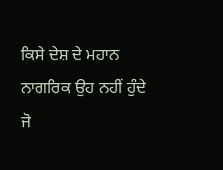ਕਿਸੇ ਦੇਸ਼ ਦੇ ਮਹਾਨ ਨਾਗਰਿਕ ਉਹ ਨਹੀਂ ਹੁੰਦੇ ਜੋ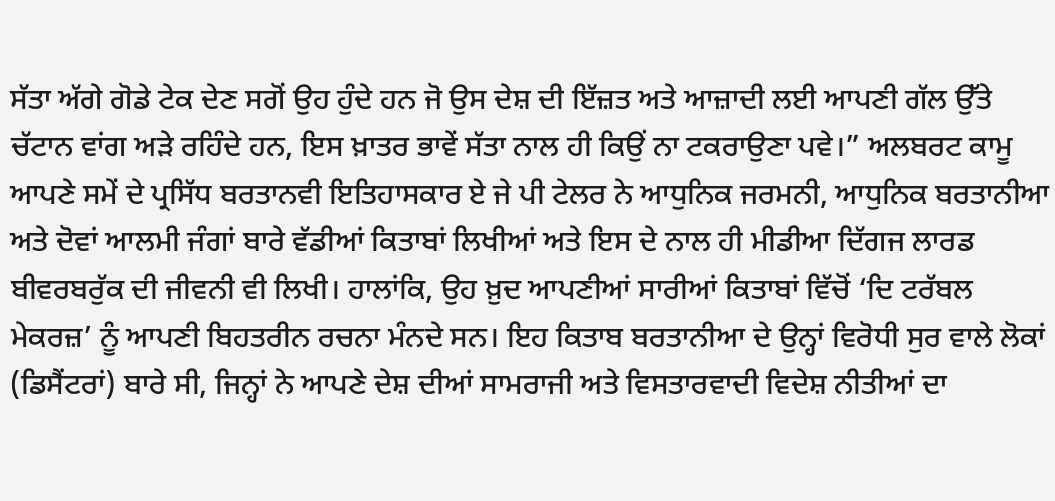ਸੱਤਾ ਅੱਗੇ ਗੋਡੇ ਟੇਕ ਦੇਣ ਸਗੋਂ ਉਹ ਹੁੰਦੇ ਹਨ ਜੋ ਉਸ ਦੇਸ਼ ਦੀ ਇੱਜ਼ਤ ਅਤੇ ਆਜ਼ਾਦੀ ਲਈ ਆਪਣੀ ਗੱਲ ਉੱਤੇ ਚੱਟਾਨ ਵਾਂਗ ਅੜੇ ਰਹਿੰਦੇ ਹਨ, ਇਸ ਖ਼ਾਤਰ ਭਾਵੇਂ ਸੱਤਾ ਨਾਲ ਹੀ ਕਿਉਂ ਨਾ ਟਕਰਾਉਣਾ ਪਵੇ।” ਅਲਬਰਟ ਕਾਮੂ ਆਪਣੇ ਸਮੇਂ ਦੇ ਪ੍ਰਸਿੱਧ ਬਰਤਾਨਵੀ ਇਤਿਹਾਸਕਾਰ ਏ ਜੇ ਪੀ ਟੇਲਰ ਨੇ ਆਧੁਨਿਕ ਜਰਮਨੀ, ਆਧੁਨਿਕ ਬਰਤਾਨੀਆ ਅਤੇ ਦੋਵਾਂ ਆਲਮੀ ਜੰਗਾਂ ਬਾਰੇ ਵੱਡੀਆਂ ਕਿਤਾਬਾਂ ਲਿਖੀਆਂ ਅਤੇ ਇਸ ਦੇ ਨਾਲ ਹੀ ਮੀਡੀਆ ਦਿੱਗਜ ਲਾਰਡ ਬੀਵਰਬਰੁੱਕ ਦੀ ਜੀਵਨੀ ਵੀ ਲਿਖੀ। ਹਾਲਾਂਕਿ, ਉਹ ਖ਼ੁਦ ਆਪਣੀਆਂ ਸਾਰੀਆਂ ਕਿਤਾਬਾਂ ਵਿੱਚੋਂ ‘ਦਿ ਟਰੱਬਲ ਮੇਕਰਜ਼’ ਨੂੰ ਆਪਣੀ ਬਿਹਤਰੀਨ ਰਚਨਾ ਮੰਨਦੇ ਸਨ। ਇਹ ਕਿਤਾਬ ਬਰਤਾਨੀਆ ਦੇ ਉਨ੍ਹਾਂ ਵਿਰੋਧੀ ਸੁਰ ਵਾਲੇ ਲੋਕਾਂ (ਡਿਸੈਂਟਰਾਂ) ਬਾਰੇ ਸੀ, ਜਿਨ੍ਹਾਂ ਨੇ ਆਪਣੇ ਦੇਸ਼ ਦੀਆਂ ਸਾਮਰਾਜੀ ਅਤੇ ਵਿਸਤਾਰਵਾਦੀ ਵਿਦੇਸ਼ ਨੀਤੀਆਂ ਦਾ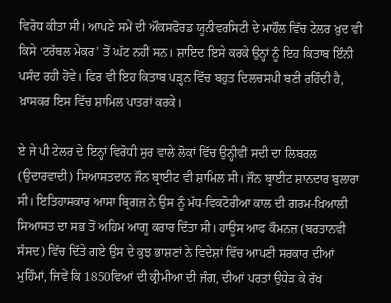ਵਿਰੋਧ ਕੀਤਾ ਸੀ। ਆਪਣੇ ਸਮੇਂ ਦੀ ਔਕਸਫੋਰਡ ਯੂਨੀਵਰਸਿਟੀ ਦੇ ਮਾਹੌਲ ਵਿੱਚ ਟੇਲਰ ਖ਼ੁਦ ਵੀ ਕਿਸੇ ‘ਟਰੱਬਲ ਮੇਕਰ’ ਤੋਂ ਘੱਟ ਨਹੀਂ ਸਨ। ਸ਼ਾਇਦ ਇਸੇ ਕਰਕੇ ਉਨ੍ਹਾਂ ਨੂੰ ਇਹ ਕਿਤਾਬ ਇੰਨੀ ਪਸੰਦ ਰਹੀ ਹੋਵੇ। ਫਿਰ ਵੀ ਇਹ ਕਿਤਾਬ ਪੜ੍ਹਨ ਵਿੱਚ ਬਹੁਤ ਦਿਲਚਸਪੀ ਬਣੀ ਰਹਿੰਦੀ ਹੈ, ਖ਼ਾਸਕਰ ਇਸ ਵਿੱਚ ਸ਼ਾਮਿਲ ਪਾਤਰਾਂ ਕਰਕੇ।

ਏ ਜੇ ਪੀ ਟੇਲਰ ਦੇ ਇਨ੍ਹਾਂ ਵਿਰੋਧੀ ਸੁਰ ਵਾਲੇ ਲੋਕਾਂ ਵਿੱਚ ਉਨ੍ਹੀਵੀਂ ਸਦੀ ਦਾ ਲਿਬਰਲ (ਉਦਾਰਵਾਦੀ) ਸਿਆਸਤਦਾਨ ਜੌਨ ਬ੍ਰਾਈਟ ਵੀ ਸ਼ਾਮਿਲ ਸੀ। ਜੌਨ ਬ੍ਰਾਈਟ ਸ਼ਾਨਦਾਰ ਬੁਲਾਰਾ ਸੀ। ਇਤਿਹਾਸਕਾਰ ਆਸਾ ਬ੍ਰਿਗਜ਼ ਨੇ ਉਸ ਨੂੰ ਮੱਧ-ਵਿਕਟੋਰੀਆ ਕਾਲ ਦੀ ਗਰਮ-ਖ਼ਿਆਲੀ ਸਿਆਸਤ ਦਾ ਸਭ ਤੋਂ ਅਹਿਮ ਆਗੂ ਕਰਾਰ ਦਿੱਤਾ ਸੀ। ਹਾਊਸ ਆਫ ਕੌਮਨਜ਼ (ਬਰਤਾਨਵੀ ਸੰਸਦ) ਵਿੱਚ ਦਿੱਤੇ ਗਏ ਉਸ ਦੇ ਕੁਝ ਭਾਸ਼ਣਾਂ ਨੇ ਵਿਦੇਸ਼ਾਂ ਵਿੱਚ ਆਪਣੀ ਸਰਕਾਰ ਦੀਆਂ ਮੁਹਿੰਮਾਂ, ਜਿਵੇਂ ਕਿ 1850ਵਿਆਂ ਦੀ ਕ੍ਰੀਮੀਆ ਦੀ ਜੰਗ, ਦੀਆਂ ਪਰਤਾਂ ਉਧੇੜ ਕੇ ਰੱਖ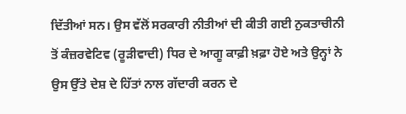ਦਿੱਤੀਆਂ ਸਨ। ਉਸ ਵੱਲੋਂ ਸਰਕਾਰੀ ਨੀਤੀਆਂ ਦੀ ਕੀਤੀ ਗਈ ਨੁਕਤਾਚੀਨੀ ਤੋਂ ਕੰਜ਼ਰਵੇਟਿਵ (ਰੂੜੀਵਾਦੀ) ਧਿਰ ਦੇ ਆਗੂ ਕਾਫ਼ੀ ਖ਼ਫ਼ਾ ਹੋਏ ਅਤੇ ਉਨ੍ਹਾਂ ਨੇ ਉਸ ਉੱਤੇ ਦੇਸ਼ ਦੇ ਹਿੱਤਾਂ ਨਾਲ ਗੱਦਾਰੀ ਕਰਨ ਦੇ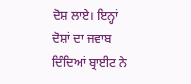ਦੋਸ਼ ਲਾਏ। ਇਨ੍ਹਾਂ ਦੋਸ਼ਾਂ ਦਾ ਜਵਾਬ ਦਿੰਦਿਆਂ ਬ੍ਰਾਈਟ ਨੇ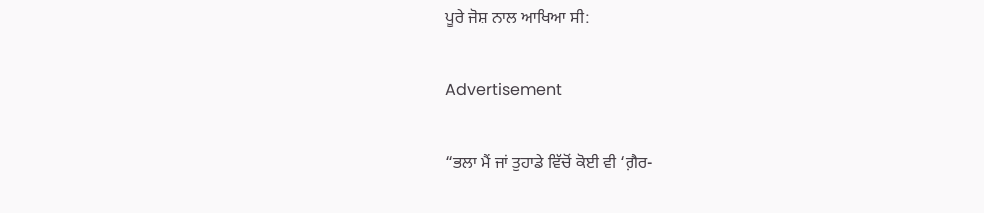ਪੂਰੇ ਜੋਸ਼ ਨਾਲ ਆਖਿਆ ਸੀ:

Advertisement

“ਭਲਾ ਮੈਂ ਜਾਂ ਤੁਹਾਡੇ ਵਿੱਚੋਂ ਕੋਈ ਵੀ ‘ਗ਼ੈਰ-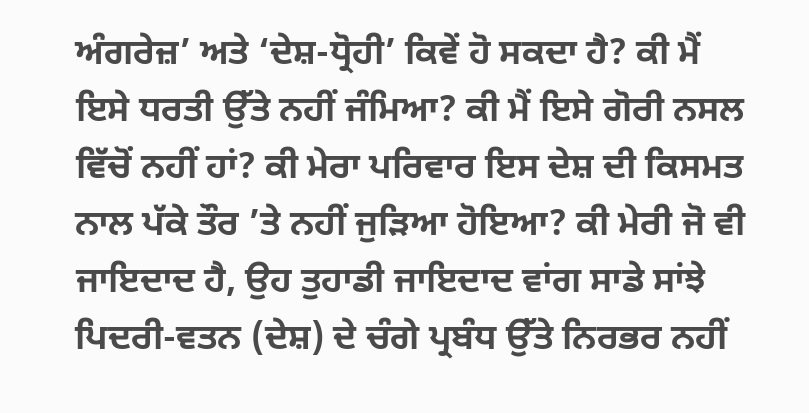ਅੰਗਰੇਜ਼’ ਅਤੇ ‘ਦੇਸ਼-ਧ੍ਰੋਹੀ’ ਕਿਵੇਂ ਹੋ ਸਕਦਾ ਹੈ? ਕੀ ਮੈਂ ਇਸੇ ਧਰਤੀ ਉੱਤੇ ਨਹੀਂ ਜੰਮਿਆ? ਕੀ ਮੈਂ ਇਸੇ ਗੋਰੀ ਨਸਲ ਵਿੱਚੋਂ ਨਹੀਂ ਹਾਂ? ਕੀ ਮੇਰਾ ਪਰਿਵਾਰ ਇਸ ਦੇਸ਼ ਦੀ ਕਿਸਮਤ ਨਾਲ ਪੱਕੇ ਤੌਰ ’ਤੇ ਨਹੀਂ ਜੁੜਿਆ ਹੋਇਆ? ਕੀ ਮੇਰੀ ਜੋ ਵੀ ਜਾਇਦਾਦ ਹੈ, ਉਹ ਤੁਹਾਡੀ ਜਾਇਦਾਦ ਵਾਂਗ ਸਾਡੇ ਸਾਂਝੇ ਪਿਦਰੀ-ਵਤਨ (ਦੇਸ਼) ਦੇ ਚੰਗੇ ਪ੍ਰਬੰਧ ਉੱਤੇ ਨਿਰਭਰ ਨਹੀਂ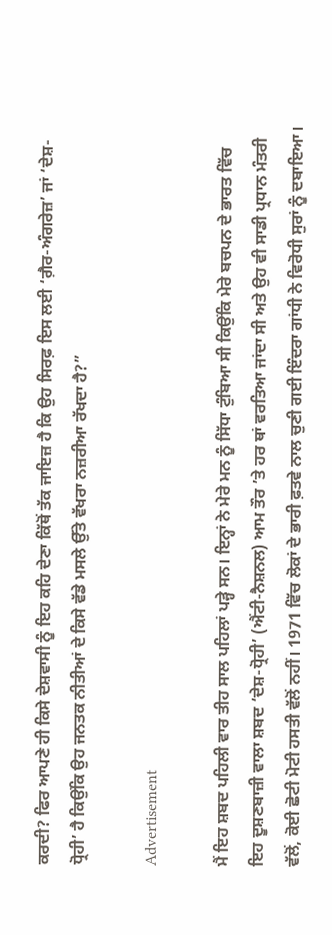ਕਰਦੀ? ਫਿਰ ਆਪਣੇ ਹੀ ਕਿਸੇ ਦੇਸ਼ਵਾਸੀ ਨੂੰ ਇਹ ਕਹਿ ਦੇਣਾ ਕਿੱਥੋਂ ਤੱਕ ਜਾਇਜ਼ ਹੈ ਕਿ ਉਹ ਸਿਰਫ਼ ਇਸ ਲਈ ‘ਗ਼ੈਰ-ਅੰਗਰੇਜ਼’ ਜਾਂ ‘ਦੇਸ਼-ਧ੍ਰੋਹੀ’ ਹੈ ਕਿਉਂਕਿ ਉਹ ਜਨਤਕ ਨੀਤੀਆਂ ਦੇ ਕਿਸੇ ਵੱਡੇ ਮਸਲੇ ਉੱਤੇ ਵੱਖਰਾ ਨਜ਼ਰੀਆ ਰੱਖਦਾ ਹੈ?”

Advertisement

ਮੈਂ ਇਹ ਸ਼ਬਦ ਪਹਿਲੀ ਵਾਰ ਤੀਹ ਸਾਲ ਪਹਿਲਾਂ ਪੜ੍ਹੇ ਸਨ। ਇਨ੍ਹਾਂ ਨੇ ਮੇਰੇ ਮਨ ਨੂੰ ਸਿੱਧਾ ਟੁੰਬਿਆ ਸੀ ਕਿਉਂਕਿ ਮੇਰੇ ਬਚਪਨ ਦੇ ਭਾਰਤ ਵਿੱਚ ਇਹ ਦੂਸ਼ਣਬਾਜ਼ੀ ਵਾਲਾ ਸ਼ਬਦ ‘ਦੇਸ਼-ਧ੍ਰੋਹੀ’ (ਐਂਟੀ-ਨੈਸ਼ਨਲ) ਆਮ ਤੌਰ ’ਤੇ ਹਰ ਥਾਂ ਵਰਤਿਆ ਜਾਂਦਾ ਸੀ ਅਤੇ ਉਹ ਵੀ ਸਾਡੀ ਪ੍ਰਧਾਨ ਮੰਤਰੀ ਵੱਲੋਂ, ਕੋਈ ਛੋਟੀ ਮੋਟੀ ਹਸਤੀ ਵੱਲੋਂ ਨਹੀਂ। 1971 ਵਿੱਚ ਲੋਕਾਂ ਦੇ ਭਾਰੀ ਫ਼ਤਵੇ ਨਾਲ ਚੁਣੀ ਗਈ ਇੰਦਰਾ ਗਾਂਧੀ ਨੇ ਵਿਰੋਧੀ ਸੁਰਾਂ ਨੂੰ ਦਬਾਇਆ।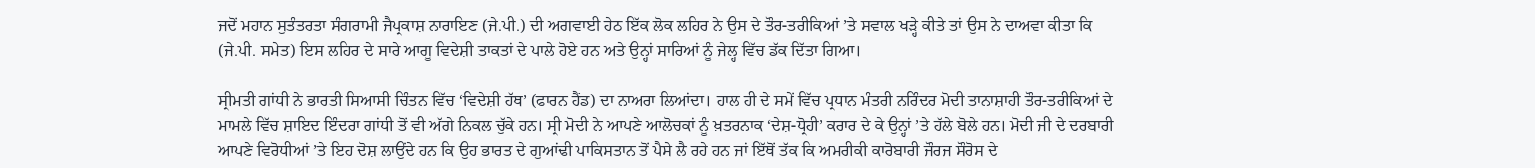ਜਦੋਂ ਮਹਾਨ ਸੁਤੰਤਰਤਾ ਸੰਗਰਾਮੀ ਜੈਪ੍ਰਕਾਸ਼ ਨਾਰਾਇਣ (ਜੇ.ਪੀ.) ਦੀ ਅਗਵਾਈ ਹੇਠ ਇੱਕ ਲੋਕ ਲਹਿਰ ਨੇ ਉਸ ਦੇ ਤੌਰ-ਤਰੀਕਿਆਂ ’ਤੇ ਸਵਾਲ ਖੜ੍ਹੇ ਕੀਤੇ ਤਾਂ ਉਸ ਨੇ ਦਾਅਵਾ ਕੀਤਾ ਕਿ (ਜੇ.ਪੀ. ਸਮੇਤ) ਇਸ ਲਹਿਰ ਦੇ ਸਾਰੇ ਆਗੂ ਵਿਦੇਸ਼ੀ ਤਾਕਤਾਂ ਦੇ ਪਾਲੇ ਹੋਏ ਹਨ ਅਤੇ ਉਨ੍ਹਾਂ ਸਾਰਿਆਂ ਨੂੰ ਜੇਲ੍ਹ ਵਿੱਚ ਡੱਕ ਦਿੱਤਾ ਗਿਆ।

ਸ੍ਰੀਮਤੀ ਗਾਂਧੀ ਨੇ ਭਾਰਤੀ ਸਿਆਸੀ ਚਿੰਤਨ ਵਿੱਚ ‘ਵਿਦੇਸ਼ੀ ਹੱਥ’ (ਫਾਰਨ ਹੈਂਡ) ਦਾ ਨਾਅਰਾ ਲਿਆਂਦਾ। ਹਾਲ ਹੀ ਦੇ ਸਮੇਂ ਵਿੱਚ ਪ੍ਰਧਾਨ ਮੰਤਰੀ ਨਰਿੰਦਰ ਮੋਦੀ ਤਾਨਾਸ਼ਾਹੀ ਤੌਰ-ਤਰੀਕਿਆਂ ਦੇ ਮਾਮਲੇ ਵਿੱਚ ਸ਼ਾਇਦ ਇੰਦਰਾ ਗਾਂਧੀ ਤੋਂ ਵੀ ਅੱਗੇ ਨਿਕਲ ਚੁੱਕੇ ਹਨ। ਸ੍ਰੀ ਮੋਦੀ ਨੇ ਆਪਣੇ ਆਲੋਚਕਾਂ ਨੂੰ ਖ਼ਤਰਨਾਕ ‘ਦੇਸ਼-ਧ੍ਰੋਹੀ’ ਕਰਾਰ ਦੇ ਕੇ ਉਨ੍ਹਾਂ ’ਤੇ ਹੱਲੇ ਬੋਲੇ ਹਨ। ਮੋਦੀ ਜੀ ਦੇ ਦਰਬਾਰੀ ਆਪਣੇ ਵਿਰੋਧੀਆਂ ’ਤੇ ਇਹ ਦੋਸ਼ ਲਾਉਂਦੇ ਹਨ ਕਿ ਉਹ ਭਾਰਤ ਦੇ ਗੁਆਂਢੀ ਪਾਕਿਸਤਾਨ ਤੋਂ ਪੈਸੇ ਲੈ ਰਹੇ ਹਨ ਜਾਂ ਇੱਥੋਂ ਤੱਕ ਕਿ ਅਮਰੀਕੀ ਕਾਰੋਬਾਰੀ ਜੌਰਜ ਸੌਰੋਸ ਦੇ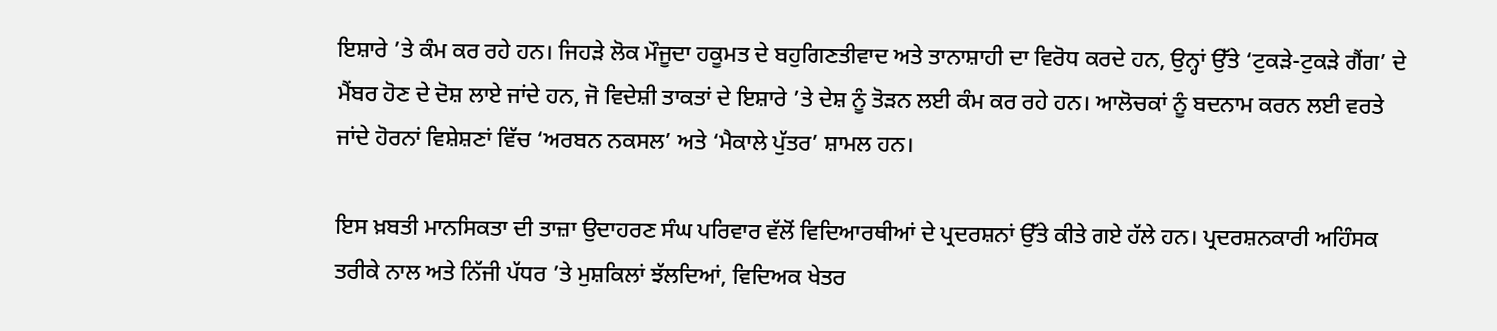ਇਸ਼ਾਰੇ ’ਤੇ ਕੰਮ ਕਰ ਰਹੇ ਹਨ। ਜਿਹੜੇ ਲੋਕ ਮੌਜੂਦਾ ਹਕੂਮਤ ਦੇ ਬਹੁਗਿਣਤੀਵਾਦ ਅਤੇ ਤਾਨਾਸ਼ਾਹੀ ਦਾ ਵਿਰੋਧ ਕਰਦੇ ਹਨ, ਉਨ੍ਹਾਂ ਉੱਤੇ ‘ਟੁਕੜੇ-ਟੁਕੜੇ ਗੈਂਗ’ ਦੇ ਮੈਂਬਰ ਹੋਣ ਦੇ ਦੋਸ਼ ਲਾਏ ਜਾਂਦੇ ਹਨ, ਜੋ ਵਿਦੇਸ਼ੀ ਤਾਕਤਾਂ ਦੇ ਇਸ਼ਾਰੇ ’ਤੇ ਦੇਸ਼ ਨੂੰ ਤੋੜਨ ਲਈ ਕੰਮ ਕਰ ਰਹੇ ਹਨ। ਆਲੋਚਕਾਂ ਨੂੰ ਬਦਨਾਮ ਕਰਨ ਲਈ ਵਰਤੇ ਜਾਂਦੇ ਹੋਰਨਾਂ ਵਿਸ਼ੇਸ਼ਣਾਂ ਵਿੱਚ ‘ਅਰਬਨ ਨਕਸਲ’ ਅਤੇ ‘ਮੈਕਾਲੇ ਪੁੱਤਰ’ ਸ਼ਾਮਲ ਹਨ।

ਇਸ ਖ਼ਬਤੀ ਮਾਨਸਿਕਤਾ ਦੀ ਤਾਜ਼ਾ ਉਦਾਹਰਣ ਸੰਘ ਪਰਿਵਾਰ ਵੱਲੋਂ ਵਿਦਿਆਰਥੀਆਂ ਦੇ ਪ੍ਰਦਰਸ਼ਨਾਂ ਉੱਤੇ ਕੀਤੇ ਗਏ ਹੱਲੇ ਹਨ। ਪ੍ਰਦਰਸ਼ਨਕਾਰੀ ਅਹਿੰਸਕ ਤਰੀਕੇ ਨਾਲ ਅਤੇ ਨਿੱਜੀ ਪੱਧਰ ’ਤੇ ਮੁਸ਼ਕਿਲਾਂ ਝੱਲਦਿਆਂ, ਵਿਦਿਅਕ ਖੇਤਰ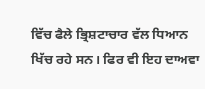ਵਿੱਚ ਫੈਲੇ ਭ੍ਰਿਸ਼ਟਾਚਾਰ ਵੱਲ ਧਿਆਨ ਖਿੱਚ ਰਹੇ ਸਨ। ਫਿਰ ਵੀ ਇਹ ਦਾਅਵਾ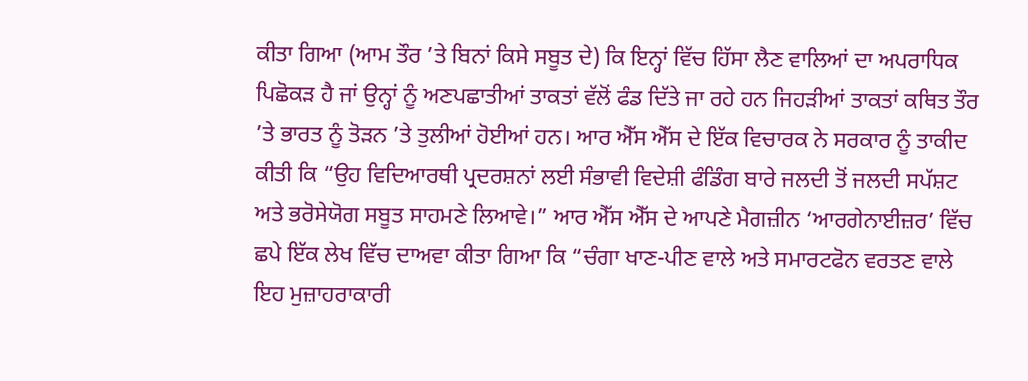ਕੀਤਾ ਗਿਆ (ਆਮ ਤੌਰ ’ਤੇ ਬਿਨਾਂ ਕਿਸੇ ਸਬੂਤ ਦੇ) ਕਿ ਇਨ੍ਹਾਂ ਵਿੱਚ ਹਿੱਸਾ ਲੈਣ ਵਾਲਿਆਂ ਦਾ ਅਪਰਾਧਿਕ ਪਿਛੋਕੜ ਹੈ ਜਾਂ ਉਨ੍ਹਾਂ ਨੂੰ ਅਣਪਛਾਤੀਆਂ ਤਾਕਤਾਂ ਵੱਲੋਂ ਫੰਡ ਦਿੱਤੇ ਜਾ ਰਹੇ ਹਨ ਜਿਹੜੀਆਂ ਤਾਕਤਾਂ ਕਥਿਤ ਤੌਰ ’ਤੇ ਭਾਰਤ ਨੂੰ ਤੋੜਨ ’ਤੇ ਤੁਲੀਆਂ ਹੋਈਆਂ ਹਨ। ਆਰ ਐੱਸ ਐੱਸ ਦੇ ਇੱਕ ਵਿਚਾਰਕ ਨੇ ਸਰਕਾਰ ਨੂੰ ਤਾਕੀਦ ਕੀਤੀ ਕਿ “ਉਹ ਵਿਦਿਆਰਥੀ ਪ੍ਰਦਰਸ਼ਨਾਂ ਲਈ ਸੰਭਾਵੀ ਵਿਦੇਸ਼ੀ ਫੰਡਿੰਗ ਬਾਰੇ ਜਲਦੀ ਤੋਂ ਜਲਦੀ ਸਪੱਸ਼ਟ ਅਤੇ ਭਰੋਸੇਯੋਗ ਸਬੂਤ ਸਾਹਮਣੇ ਲਿਆਵੇ।” ਆਰ ਐੱਸ ਐੱਸ ਦੇ ਆਪਣੇ ਮੈਗਜ਼ੀਨ ‘ਆਰਗੇਨਾਈਜ਼ਰ’ ਵਿੱਚ ਛਪੇ ਇੱਕ ਲੇਖ ਵਿੱਚ ਦਾਅਵਾ ਕੀਤਾ ਗਿਆ ਕਿ “ਚੰਗਾ ਖਾਣ-ਪੀਣ ਵਾਲੇ ਅਤੇ ਸਮਾਰਟਫੋਨ ਵਰਤਣ ਵਾਲੇ ਇਹ ਮੁਜ਼ਾਹਰਾਕਾਰੀ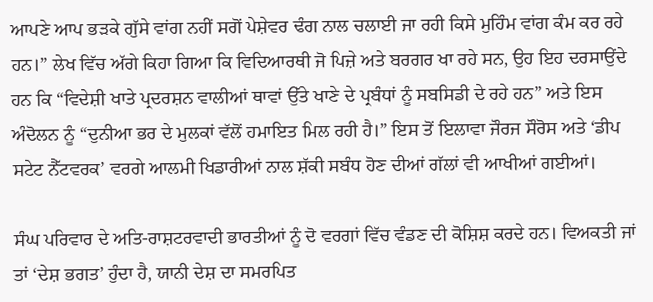ਆਪਣੇ ਆਪ ਭੜਕੇ ਗੁੱਸੇ ਵਾਂਗ ਨਹੀਂ ਸਗੋਂ ਪੇਸ਼ੇਵਰ ਢੰਗ ਨਾਲ ਚਲਾਈ ਜਾ ਰਹੀ ਕਿਸੇ ਮੁਹਿੰਮ ਵਾਂਗ ਕੰਮ ਕਰ ਰਹੇ ਹਨ।” ਲੇਖ ਵਿੱਚ ਅੱਗੇ ਕਿਹਾ ਗਿਆ ਕਿ ਵਿਦਿਆਰਥੀ ਜੋ ਪਿਜ਼ੇ ਅਤੇ ਬਰਗਰ ਖਾ ਰਹੇ ਸਨ, ਉਹ ਇਹ ਦਰਸਾਉਂਦੇ ਹਨ ਕਿ “ਵਿਦੇਸ਼ੀ ਖਾਤੇ ਪ੍ਰਦਰਸ਼ਨ ਵਾਲੀਆਂ ਥਾਵਾਂ ਉੱਤੇ ਖਾਣੇ ਦੇ ਪ੍ਰਬੰਧਾਂ ਨੂੰ ਸਬਸਿਡੀ ਦੇ ਰਹੇ ਹਨ” ਅਤੇ ਇਸ ਅੰਦੋਲਨ ਨੂੰ “ਦੁਨੀਆ ਭਰ ਦੇ ਮੁਲਕਾਂ ਵੱਲੋਂ ਹਮਾਇਤ ਮਿਲ ਰਹੀ ਹੈ।” ਇਸ ਤੋਂ ਇਲਾਵਾ ਜੌਰਜ ਸੌਰੋਸ ਅਤੇ ‘ਡੀਪ ਸਟੇਟ ਨੈੱਟਵਰਕ’ ਵਰਗੇ ਆਲਮੀ ਖਿਡਾਰੀਆਂ ਨਾਲ ਸ਼ੱਕੀ ਸਬੰਧ ਹੋਣ ਦੀਆਂ ਗੱਲਾਂ ਵੀ ਆਖੀਆਂ ਗਈਆਂ।

ਸੰਘ ਪਰਿਵਾਰ ਦੇ ਅਤਿ-ਰਾਸ਼ਟਰਵਾਦੀ ਭਾਰਤੀਆਂ ਨੂੰ ਦੋ ਵਰਗਾਂ ਵਿੱਚ ਵੰਡਣ ਦੀ ਕੋਸ਼ਿਸ਼ ਕਰਦੇ ਹਨ। ਵਿਅਕਤੀ ਜਾਂ ਤਾਂ ‘ਦੇਸ਼ ਭਗਤ’ ਹੁੰਦਾ ਹੈ, ਯਾਨੀ ਦੇਸ਼ ਦਾ ਸਮਰਪਿਤ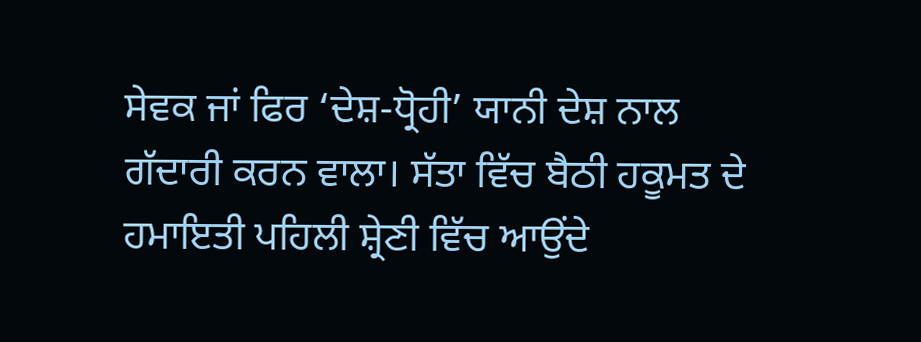ਸੇਵਕ ਜਾਂ ਫਿਰ ‘ਦੇਸ਼-ਧ੍ਰੋਹੀ’ ਯਾਨੀ ਦੇਸ਼ ਨਾਲ ਗੱਦਾਰੀ ਕਰਨ ਵਾਲਾ। ਸੱਤਾ ਵਿੱਚ ਬੈਠੀ ਹਕੂਮਤ ਦੇ ਹਮਾਇਤੀ ਪਹਿਲੀ ਸ਼੍ਰੇਣੀ ਵਿੱਚ ਆਉਂਦੇ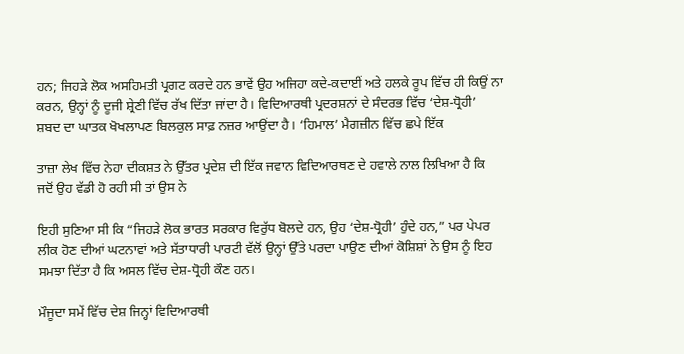ਹਨ; ਜਿਹੜੇ ਲੋਕ ਅਸਹਿਮਤੀ ਪ੍ਰਗਟ ਕਰਦੇ ਹਨ ਭਾਵੇਂ ਉਹ ਅਜਿਹਾ ਕਦੇ-ਕਦਾਈਂ ਅਤੇ ਹਲਕੇ ਰੂਪ ਵਿੱਚ ਹੀ ਕਿਉਂ ਨਾ ਕਰਨ, ਉਨ੍ਹਾਂ ਨੂੰ ਦੂਜੀ ਸ਼੍ਰੇਣੀ ਵਿੱਚ ਰੱਖ ਦਿੱਤਾ ਜਾਂਦਾ ਹੈ। ਵਿਦਿਆਰਥੀ ਪ੍ਰਦਰਸ਼ਨਾਂ ਦੇ ਸੰਦਰਭ ਵਿੱਚ ‘ਦੇਸ਼-ਧ੍ਰੋਹੀ’ ਸ਼ਬਦ ਦਾ ਘਾਤਕ ਖੋਖਲਾਪਣ ਬਿਲਕੁਲ ਸਾਫ਼ ਨਜ਼ਰ ਆਉਂਦਾ ਹੈ। ‘ਹਿਮਾਲ’ ਮੈਗਜ਼ੀਨ ਵਿੱਚ ਛਪੇ ਇੱਕ

ਤਾਜ਼ਾ ਲੇਖ ਵਿੱਚ ਨੇਹਾ ਦੀਕਸ਼ਤ ਨੇ ਉੱਤਰ ਪ੍ਰਦੇਸ਼ ਦੀ ਇੱਕ ਜਵਾਨ ਵਿਦਿਆਰਥਣ ਦੇ ਹਵਾਲੇ ਨਾਲ ਲਿਖਿਆ ਹੈ ਕਿ ਜਦੋਂ ਉਹ ਵੱਡੀ ਹੋ ਰਹੀ ਸੀ ਤਾਂ ਉਸ ਨੇ

ਇਹੀ ਸੁਣਿਆ ਸੀ ਕਿ “ਜਿਹੜੇ ਲੋਕ ਭਾਰਤ ਸਰਕਾਰ ਵਿਰੁੱਧ ਬੋਲਦੇ ਹਨ, ਉਹ ‘ਦੇਸ਼-ਧ੍ਰੋਹੀ’ ਹੁੰਦੇ ਹਨ,” ਪਰ ਪੇਪਰ ਲੀਕ ਹੋਣ ਦੀਆਂ ਘਟਨਾਵਾਂ ਅਤੇ ਸੱਤਾਧਾਰੀ ਪਾਰਟੀ ਵੱਲੋਂ ਉਨ੍ਹਾਂ ਉੱਤੇ ਪਰਦਾ ਪਾਉਣ ਦੀਆਂ ਕੋਸ਼ਿਸ਼ਾਂ ਨੇ ਉਸ ਨੂੰ ਇਹ ਸਮਝਾ ਦਿੱਤਾ ਹੈ ਕਿ ਅਸਲ ਵਿੱਚ ਦੇਸ਼-ਧ੍ਰੋਹੀ ਕੌਣ ਹਨ।

ਮੌਜੂਦਾ ਸਮੇਂ ਵਿੱਚ ਦੇਸ਼ ਜਿਨ੍ਹਾਂ ਵਿਦਿਆਰਥੀ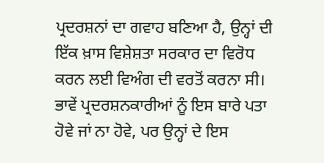ਪ੍ਰਦਰਸ਼ਨਾਂ ਦਾ ਗਵਾਹ ਬਣਿਆ ਹੈ, ਉਨ੍ਹਾਂ ਦੀ ਇੱਕ ਖ਼ਾਸ ਵਿਸ਼ੇਸ਼ਤਾ ਸਰਕਾਰ ਦਾ ਵਿਰੋਧ ਕਰਨ ਲਈ ਵਿਅੰਗ ਦੀ ਵਰਤੋਂ ਕਰਨਾ ਸੀ। ਭਾਵੇਂ ਪ੍ਰਦਰਸ਼ਨਕਾਰੀਆਂ ਨੂੰ ਇਸ ਬਾਰੇ ਪਤਾ ਹੋਵੇ ਜਾਂ ਨਾ ਹੋਵੇ, ਪਰ ਉਨ੍ਹਾਂ ਦੇ ਇਸ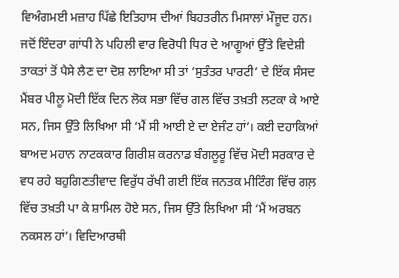ਵਿਅੰਗਮਈ ਮਜ਼ਾਹ ਪਿੱਛੇ ਇਤਿਹਾਸ ਦੀਆਂ ਬਿਹਤਰੀਨ ਮਿਸਾਲਾਂ ਮੌਜੂਦ ਹਨ। ਜਦੋਂ ਇੰਦਰਾ ਗਾਂਧੀ ਨੇ ਪਹਿਲੀ ਵਾਰ ਵਿਰੋਧੀ ਧਿਰ ਦੇ ਆਗੂਆਂ ਉੱਤੇ ਵਿਦੇਸ਼ੀ ਤਾਕਤਾਂ ਤੋਂ ਪੈਸੇ ਲੈਣ ਦਾ ਦੋਸ਼ ਲਾਇਆ ਸੀ ਤਾਂ ‘ਸੁਤੰਤਰ ਪਾਰਟੀ’ ਦੇ ਇੱਕ ਸੰਸਦ ਮੈਂਬਰ ਪੀਲੂ ਮੋਦੀ ਇੱਕ ਦਿਨ ਲੋਕ ਸਭਾ ਵਿੱਚ ਗਲ ਵਿੱਚ ਤਖ਼ਤੀ ਲਟਕਾ ਕੇ ਆਏ ਸਨ, ਜਿਸ ਉੱਤੇ ਲਿਖਿਆ ਸੀ ‘ਮੈਂ ਸੀ ਆਈ ਏ ਦਾ ਏਜੰਟ ਹਾਂ’। ਕਈ ਦਹਾਕਿਆਂ ਬਾਅਦ ਮਹਾਨ ਨਾਟਕਕਾਰ ਗਿਰੀਸ਼ ਕਰਨਾਡ ਬੰਗਲੂਰੂ ਵਿੱਚ ਮੋਦੀ ਸਰਕਾਰ ਦੇ ਵਧ ਰਹੇ ਬਹੁਗਿਣਤੀਵਾਦ ਵਿਰੁੱਧ ਰੱਖੀ ਗਈ ਇੱਕ ਜਨਤਕ ਮੀਟਿੰਗ ਵਿੱਚ ਗਲ਼ ਵਿੱਚ ਤਖ਼ਤੀ ਪਾ ਕੇ ਸ਼ਾਮਿਲ ਹੋਏ ਸਨ, ਜਿਸ ਉੱਤੇ ਲਿਖਿਆ ਸੀ ‘ਮੈਂ ਅਰਬਨ ਨਕਸਲ ਹਾਂ’। ਵਿਦਿਆਰਥੀ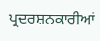ਪ੍ਰਦਰਸ਼ਨਕਾਰੀਆਂ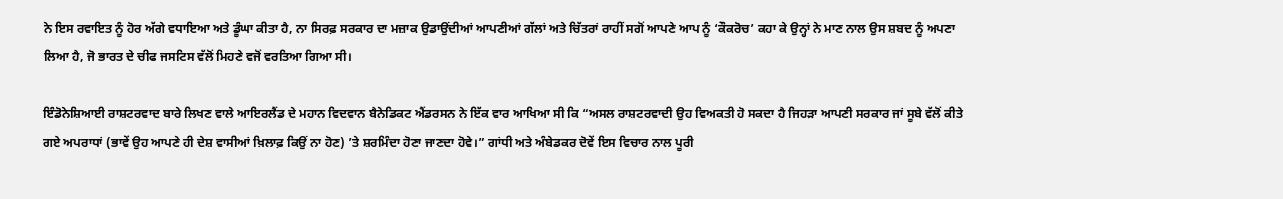ਨੇ ਇਸ ਰਵਾਇਤ ਨੂੰ ਹੋਰ ਅੱਗੇ ਵਧਾਇਆ ਅਤੇ ਡੂੰਘਾ ਕੀਤਾ ਹੈ, ਨਾ ਸਿਰਫ਼ ਸਰਕਾਰ ਦਾ ਮਜ਼ਾਕ ਉਡਾਉਂਦੀਆਂ ਆਪਣੀਆਂ ਗੱਲਾਂ ਅਤੇ ਚਿੱਤਰਾਂ ਰਾਹੀਂ ਸਗੋਂ ਆਪਣੇ ਆਪ ਨੂੰ ‘ਕੌਕਰੋਚ’ ਕਹਾ ਕੇ ਉਨ੍ਹਾਂ ਨੇ ਮਾਣ ਨਾਲ ਉਸ ਸ਼ਬਦ ਨੂੰ ਅਪਣਾ ਲਿਆ ਹੈ, ਜੋ ਭਾਰਤ ਦੇ ਚੀਫ ਜਸਟਿਸ ਵੱਲੋਂ ਮਿਹਣੇ ਵਜੋਂ ਵਰਤਿਆ ਗਿਆ ਸੀ।

ਇੰਡੋਨੇਸ਼ਿਆਈ ਰਾਸ਼ਟਰਵਾਦ ਬਾਰੇ ਲਿਖਣ ਵਾਲੇ ਆਇਰਲੈਂਡ ਦੇ ਮਹਾਨ ਵਿਦਵਾਨ ਬੈਨੇਡਿਕਟ ਐਂਡਰਸਨ ਨੇ ਇੱਕ ਵਾਰ ਆਖਿਆ ਸੀ ਕਿ “ਅਸਲ ਰਾਸ਼ਟਰਵਾਦੀ ਉਹ ਵਿਅਕਤੀ ਹੋ ਸਕਦਾ ਹੈ ਜਿਹੜਾ ਆਪਣੀ ਸਰਕਾਰ ਜਾਂ ਸੂਬੇ ਵੱਲੋਂ ਕੀਤੇ ਗਏ ਅਪਰਾਧਾਂ (ਭਾਵੇਂ ਉਹ ਆਪਣੇ ਹੀ ਦੇਸ਼ ਵਾਸੀਆਂ ਖ਼ਿਲਾਫ਼ ਕਿਉਂ ਨਾ ਹੋਣ) ’ਤੇ ਸ਼ਰਮਿੰਦਾ ਹੋਣਾ ਜਾਣਦਾ ਹੋਵੇ।” ਗਾਂਧੀ ਅਤੇ ਅੰਬੇਡਕਰ ਦੋਵੇਂ ਇਸ ਵਿਚਾਰ ਨਾਲ ਪੂਰੀ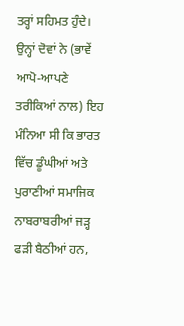ਤਰ੍ਹਾਂ ਸਹਿਮਤ ਹੁੰਦੇ। ਉਨ੍ਹਾਂ ਦੋਵਾਂ ਨੇ (ਭਾਵੇਂ ਆਪੋ-ਆਪਣੇ ਤਰੀਕਿਆਂ ਨਾਲ) ਇਹ ਮੰਨਿਆ ਸੀ ਕਿ ਭਾਰਤ ਵਿੱਚ ਡੂੰਘੀਆਂ ਅਤੇ ਪੁਰਾਣੀਆਂ ਸਮਾਜਿਕ ਨਾਬਰਾਬਰੀਆਂ ਜੜ੍ਹ ਫੜੀ ਬੈਠੀਆਂ ਹਨ,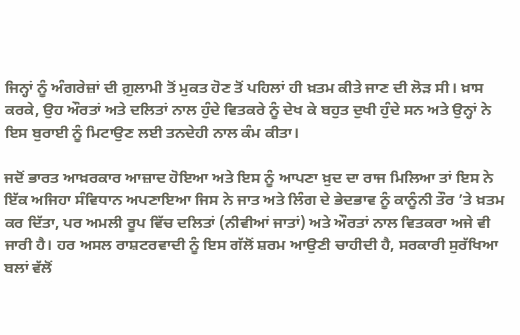ਜਿਨ੍ਹਾਂ ਨੂੰ ਅੰਗਰੇਜ਼ਾਂ ਦੀ ਗ਼ੁਲਾਮੀ ਤੋਂ ਮੁਕਤ ਹੋਣ ਤੋਂ ਪਹਿਲਾਂ ਹੀ ਖ਼ਤਮ ਕੀਤੇ ਜਾਣ ਦੀ ਲੋੜ ਸੀ। ਖ਼ਾਸ ਕਰਕੇ, ਉਹ ਔਰਤਾਂ ਅਤੇ ਦਲਿਤਾਂ ਨਾਲ ਹੁੰਦੇ ਵਿਤਕਰੇ ਨੂੰ ਦੇਖ ਕੇ ਬਹੁਤ ਦੁਖੀ ਹੁੰਦੇ ਸਨ ਅਤੇ ਉਨ੍ਹਾਂ ਨੇ ਇਸ ਬੁਰਾਈ ਨੂੰ ਮਿਟਾਉਣ ਲਈ ਤਨਦੇਹੀ ਨਾਲ ਕੰਮ ਕੀਤਾ।

ਜਦੋਂ ਭਾਰਤ ਆਖ਼ਰਕਾਰ ਆਜ਼ਾਦ ਹੋਇਆ ਅਤੇ ਇਸ ਨੂੰ ਆਪਣਾ ਖ਼ੁਦ ਦਾ ਰਾਜ ਮਿਲਿਆ ਤਾਂ ਇਸ ਨੇ ਇੱਕ ਅਜਿਹਾ ਸੰਵਿਧਾਨ ਅਪਣਾਇਆ ਜਿਸ ਨੇ ਜਾਤ ਅਤੇ ਲਿੰਗ ਦੇ ਭੇਦਭਾਵ ਨੂੰ ਕਾਨੂੰਨੀ ਤੌਰ ’ਤੇ ਖ਼ਤਮ ਕਰ ਦਿੱਤਾ, ਪਰ ਅਮਲੀ ਰੂਪ ਵਿੱਚ ਦਲਿਤਾਂ (ਨੀਵੀਆਂ ਜਾਤਾਂ) ਅਤੇ ਔਰਤਾਂ ਨਾਲ ਵਿਤਕਰਾ ਅਜੇ ਵੀ ਜਾਰੀ ਹੈ। ਹਰ ਅਸਲ ਰਾਸ਼ਟਰਵਾਦੀ ਨੂੰ ਇਸ ਗੱਲੋਂ ਸ਼ਰਮ ਆਉਣੀ ਚਾਹੀਦੀ ਹੈ, ਸਰਕਾਰੀ ਸੁਰੱਖਿਆ ਬਲਾਂ ਵੱਲੋਂ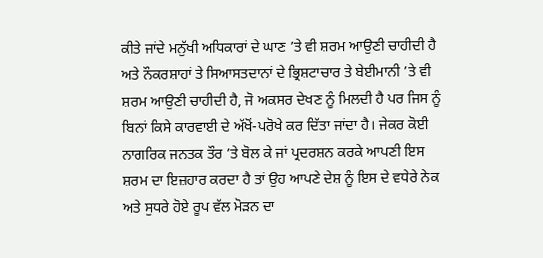ਕੀਤੇ ਜਾਂਦੇ ਮਨੁੱਖੀ ਅਧਿਕਾਰਾਂ ਦੇ ਘਾਣ ’ਤੇ ਵੀ ਸ਼ਰਮ ਆਉਣੀ ਚਾਹੀਦੀ ਹੈ ਅਤੇ ਨੌਕਰਸ਼ਾਹਾਂ ਤੇ ਸਿਆਸਤਦਾਨਾਂ ਦੇ ਭ੍ਰਿਸ਼ਟਾਚਾਰ ਤੇ ਬੇਈਮਾਨੀ ’ਤੇ ਵੀ ਸ਼ਰਮ ਆਉਣੀ ਚਾਹੀਦੀ ਹੈ, ਜੋ ਅਕਸਰ ਦੇਖਣ ਨੂੰ ਮਿਲਦੀ ਹੈ ਪਰ ਜਿਸ ਨੂੰ ਬਿਨਾਂ ਕਿਸੇ ਕਾਰਵਾਈ ਦੇ ਅੱਖੋਂ-ਪਰੋਖੇ ਕਰ ਦਿੱਤਾ ਜਾਂਦਾ ਹੈ। ਜੇਕਰ ਕੋਈ ਨਾਗਰਿਕ ਜਨਤਕ ਤੌਰ ’ਤੇ ਬੋਲ ਕੇ ਜਾਂ ਪ੍ਰਦਰਸ਼ਨ ਕਰਕੇ ਆਪਣੀ ਇਸ ਸ਼ਰਮ ਦਾ ਇਜ਼ਹਾਰ ਕਰਦਾ ਹੈ ਤਾਂ ਉਹ ਆਪਣੇ ਦੇਸ਼ ਨੂੰ ਇਸ ਦੇ ਵਧੇਰੇ ਨੇਕ ਅਤੇ ਸੁਧਰੇ ਹੋਏ ਰੂਪ ਵੱਲ ਮੋੜਨ ਦਾ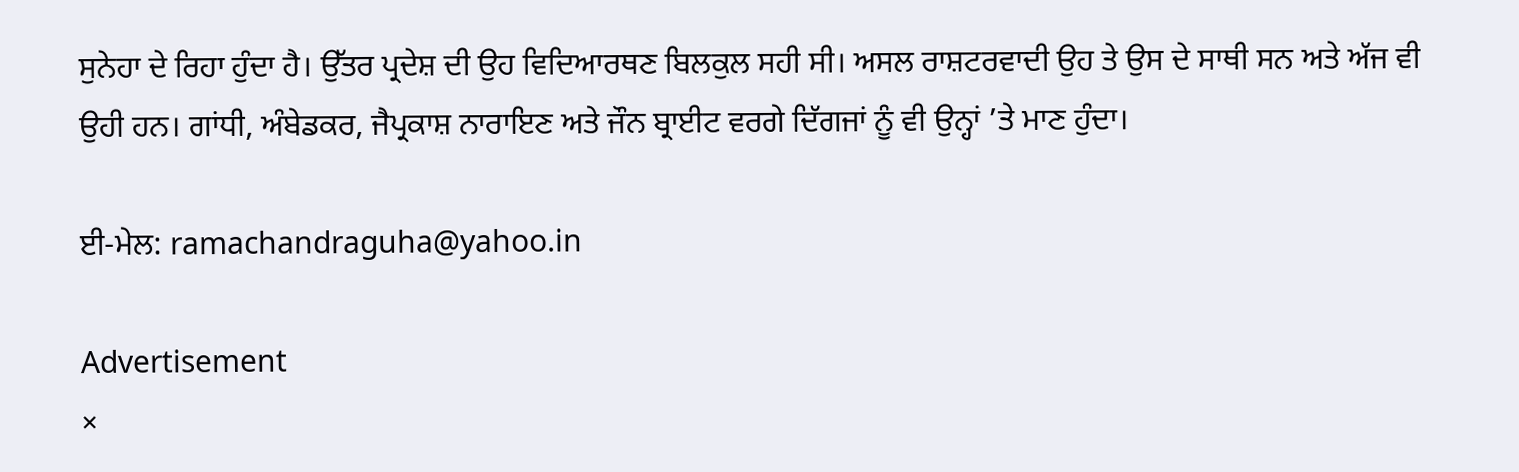ਸੁਨੇਹਾ ਦੇ ਰਿਹਾ ਹੁੰਦਾ ਹੈ। ਉੱਤਰ ਪ੍ਰਦੇਸ਼ ਦੀ ਉਹ ਵਿਦਿਆਰਥਣ ਬਿਲਕੁਲ ਸਹੀ ਸੀ। ਅਸਲ ਰਾਸ਼ਟਰਵਾਦੀ ਉਹ ਤੇ ਉਸ ਦੇ ਸਾਥੀ ਸਨ ਅਤੇ ਅੱਜ ਵੀ ਉਹੀ ਹਨ। ਗਾਂਧੀ, ਅੰਬੇਡਕਰ, ਜੈਪ੍ਰਕਾਸ਼ ਨਾਰਾਇਣ ਅਤੇ ਜੌਨ ਬ੍ਰਾਈਟ ਵਰਗੇ ਦਿੱਗਜਾਂ ਨੂੰ ਵੀ ਉਨ੍ਹਾਂ ’ਤੇ ਮਾਣ ਹੁੰਦਾ।

ਈ-ਮੇਲ: ramachandraguha@yahoo.in

Advertisement
×